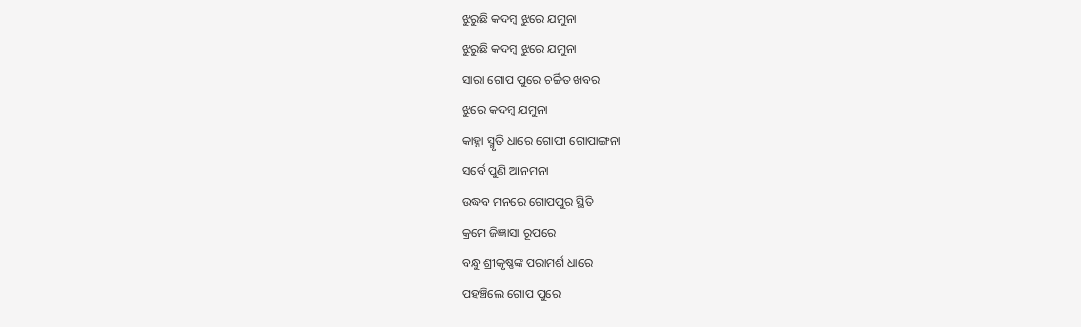ଝୁରୁଛି କଦମ୍ବ ଝୁରେ ଯମୁନା
ଝୁରୁଛି କଦମ୍ବ ଝୁରେ ଯମୁନା
ସାରା ଗୋପ ପୁରେ ଚର୍ଚ୍ଚିତ ଖବର
ଝୁରେ କଦମ୍ବ ଯମୁନା
କାହ୍ନା ସ୍ମୃତି ଧାରେ ଗୋପୀ ଗୋପାଙ୍ଗନା
ସର୍ବେ ପୁଣି ଆନମନା
ଉଦ୍ଧବ ମନରେ ଗୋପପୁର ସ୍ଥିତି
କ୍ରମେ ଜିଜ୍ଞାସା ରୂପରେ
ବନ୍ଧୁ ଶ୍ରୀକୃଷ୍ଣଙ୍କ ପରାମର୍ଶ ଧାରେ
ପହଞ୍ଚିଲେ ଗୋପ ପୁରେ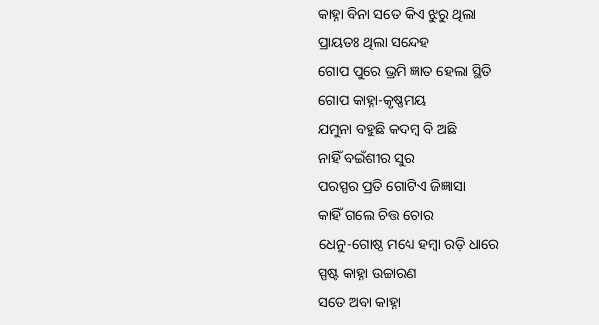କାହ୍ନା ବିନା ସତେ କିଏ ଝୁରୁ ଥିଲା
ପ୍ରାୟତଃ ଥିଲା ସନ୍ଦେହ
ଗୋପ ପୁରେ ଭ୍ରମି ଜ୍ଞାତ ହେଲା ସ୍ଥିତି
ଗୋପ କାହ୍ନା-କୃଷ୍ଣମୟ
ଯମୁନା ବହୁଛି କଦମ୍ବ ବି ଅଛି
ନାହିଁ ବଇଁଶୀର ସୁର
ପରସ୍ପର ପ୍ରତି ଗୋଟିଏ ଜିଜ୍ଞାସା
କାହିଁ ଗଲେ ଚିତ୍ତ ଚୋର
ଧେନୁ-ଗୋଷ୍ଠ ମଧ୍ୟେ ହମ୍ବା ରଡ଼ି ଧାରେ
ସ୍ପଷ୍ଟ କାହ୍ନା ଉଚ୍ଚାରଣ
ସତେ ଅବା କାହ୍ନା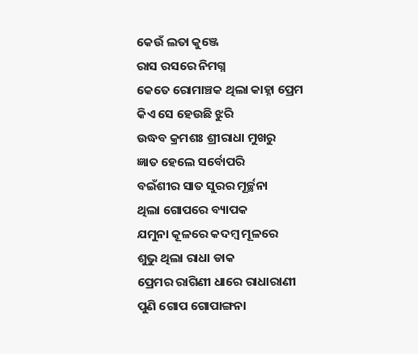କେଉଁ ଲତା କୁଞ୍ଜେ
ରାସ ରସରେ ନିମଗ୍ନ
କେତେ ରୋମାଞ୍ଚକ ଥିଲା କାହ୍ନା ପ୍ରେମ
କିଏ ସେ ହେଉଛି ଝୁରି
ଉଦ୍ଧବ କ୍ରମଶଃ ଶ୍ରୀରାଧା ମୁଖରୁ
ଜ୍ଞାତ ହେଲେ ସର୍ବୋପରି
ବଇଁଶୀର ସାତ ସୁରର ମୂର୍ଚ୍ଛନା
ଥିଲା ଗୋପରେ ବ୍ୟାପକ
ଯମୁନା କୂଳରେ କଦମ୍ବ ମୂଳରେ
ଶୁଭୁ ଥିଲା ରାଧା ଡାକ
ପ୍ରେମର ରାଗିଣୀ ଧାରେ ରାଧାରାଣୀ
ପୁଣି ଗୋପ ଗୋପାଙ୍ଗନା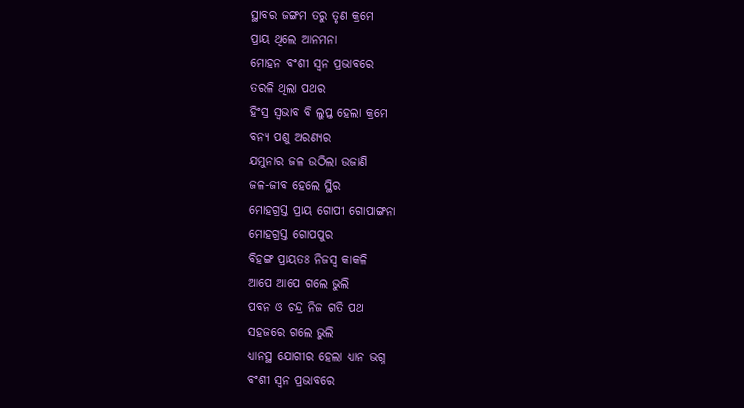ସ୍ଥାବର ଜଙ୍ଗମ ତରୁ ତୃଣ କ୍ରମେ
ପ୍ରାୟ ଥିଲେ ଆନମନା
ମୋହନ ବଂଶୀ ସ୍ୱନ ପ୍ରଭାବରେ
ତରଳି ଥିଲା ପଥର
ହିଂସ୍ର ସ୍ବଭାବ ବି ଲୁପ୍ତ ହେଲା କ୍ରମେ
ବନ୍ୟ ପଶୁ ଅରଣ୍ୟର
ଯମୁନାର ଜଳ ଉଠିଲା ଉଜାଣି
ଜଳ-ଜୀବ ହେଲେ ସ୍ଥିର
ମୋହଗ୍ରସ୍ତ ପ୍ରାୟ ଗୋପୀ ଗୋପାଙ୍ଗନା
ମୋହଗ୍ରସ୍ତ ଗୋପପୁର
ବିହଙ୍ଗ ପ୍ରାୟତଃ ନିଜସ୍ଵ କାକଳି
ଆପେ ଆପେ ଗଲେ ଭୁଲି
ପବନ ଓ ଚନ୍ଦ୍ର ନିଜ ଗତି ପଥ
ସହଜରେ ଗଲେ ଭୁଲି
ଧ୍ୟାନସ୍ଥ ଯୋଗୀର ହେଲା ଧ୍ୟାନ ଭଗ୍ନ
ବଂଶୀ ସ୍ଵନ ପ୍ରଭାବରେ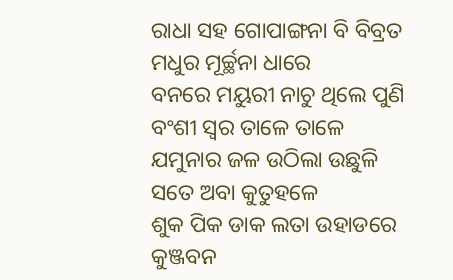ରାଧା ସହ ଗୋପାଙ୍ଗନା ବି ବିବ୍ରତ
ମଧୁର ମୂର୍ଚ୍ଛନା ଧାରେ
ବନରେ ମୟୁରୀ ନାଚୁ ଥିଲେ ପୁଣି
ବଂଶୀ ସ୍ୱର ତାଳେ ତାଳେ
ଯମୁନାର ଜଳ ଉଠିଲା ଉଛୁଳି
ସତେ ଅବା କୁତୁହଳେ
ଶୁକ ପିକ ଡାକ ଲତା ଉହାଡରେ
କୁଞ୍ଜବନ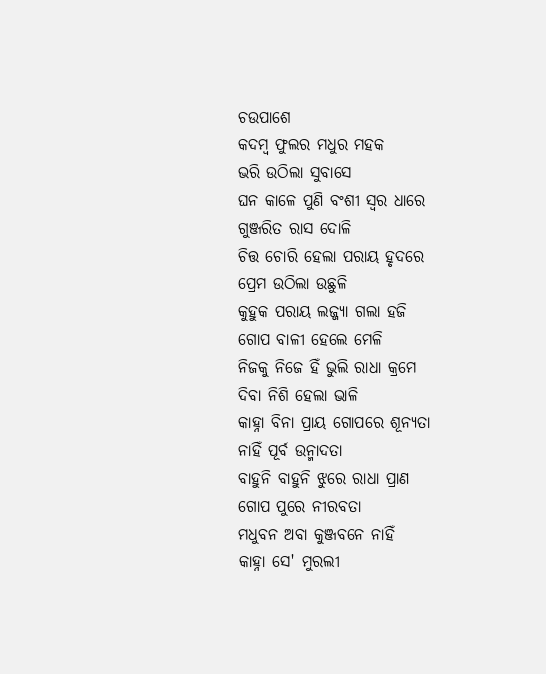ଚଉପାଶେ
କଦମ୍ବ ଫୁଲର ମଧୁର ମହକ
ଭରି ଉଠିଲା ସୁବାସେ
ଘନ କାଳେ ପୁଣି ବଂଶୀ ସ୍ବର ଧାରେ
ଗୁଞ୍ଜରିତ ରାସ ଦୋଳି
ଚିତ୍ତ ଚୋରି ହେଲା ପରାୟ ହୃଦରେ
ପ୍ରେମ ଉଠିଲା ଉଛୁଳି
କୁହୁକ ପରାୟ ଲଜ୍ଜ୍ୟା ଗଲା ହଜି
ଗୋପ ବାଳୀ ହେଲେ ମେଳି
ନିଜକୁ ନିଜେ ହିଁ ଭୁଲି ରାଧା କ୍ରମେ
ଦିବା ନିଶି ହେଲା ଭାଳି
କାହ୍ନା ବିନା ପ୍ରାୟ ଗୋପରେ ଶୂନ୍ୟତା
ନାହିଁ ପୂର୍ବ ଉନ୍ମାଦତା
ବାହୁନି ବାହୁନି ଝୁରେ ରାଧା ପ୍ରାଣ
ଗୋପ ପୁରେ ନୀରବତା
ମଧୁବନ ଅବା କୁଞ୍ଜବନେ ନାହିଁ
କାହ୍ନା ସେ' ମୁରଲୀ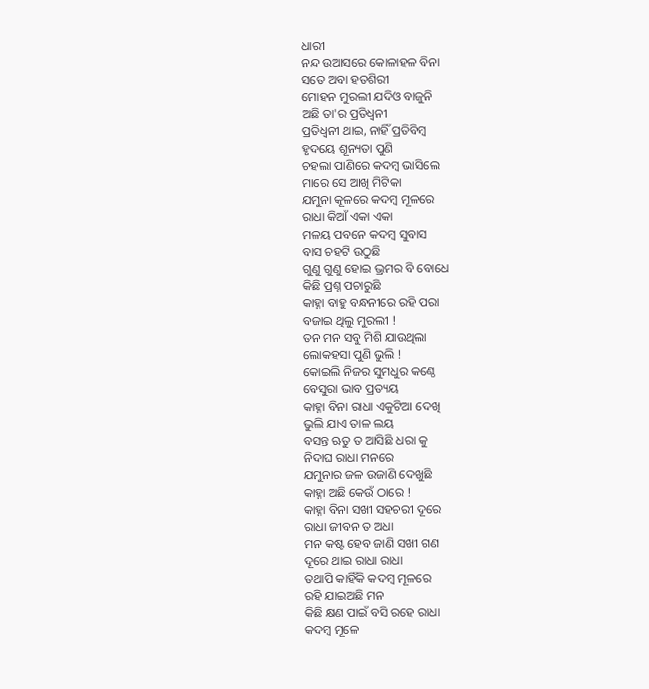ଧାରୀ
ନନ୍ଦ ଉଆସରେ କୋଳାହଳ ବିନା
ସତେ ଅବା ହତଶିରୀ
ମୋହନ ମୁରଲୀ ଯଦିଓ ବାଜୁନି
ଅଛି ତା'ର ପ୍ରତିଧ୍ୱନୀ
ପ୍ରତିଧ୍ୱନୀ ଥାଇ, ନାହିଁ ପ୍ରତିବିମ୍ବ
ହୃଦୟେ ଶୂନ୍ୟତା ପୁଣି
ଚହଲା ପାଣିରେ କଦମ୍ବ ଭାସିଲେ
ମାରେ ସେ ଆଖି ମିଟିକା
ଯମୁନା କୂଳରେ କଦମ୍ବ ମୂଳରେ
ରାଧା କିଆଁ ଏକା ଏକା
ମଳୟ ପବନେ କଦମ୍ବ ସୁବାସ
ବାସ ଚହଟି ଉଠୁଛି
ଗୁଣୁ ଗୁଣୁ ହୋଇ ଭ୍ରମର ବି ବୋଧେ
କିଛି ପ୍ରଶ୍ନ ପଚାରୁଛି
କାହ୍ନା ବାହୁ ବନ୍ଧନୀରେ ରହି ପରା
ବଜାଇ ଥିଲୁ ମୁରଲୀ !
ତନ ମନ ସବୁ ମିଶି ଯାଉଥିଲା
ଲୋକହସା ପୁଣି ଭୁଲି !
କୋଇଲି ନିଜର ସୁମଧୁର କଣ୍ଠେ
ବେସୁରା ଭାବ ପ୍ରତ୍ୟୟ
କାହ୍ନା ବିନା ରାଧା ଏକୁଟିଆ ଦେଖି
ଭୁଲି ଯାଏ ତାଳ ଲୟ
ବସନ୍ତ ଋତୁ ତ ଆସିଛି ଧରା କୁ
ନିଦାଘ ରାଧା ମନରେ
ଯମୁନାର ଜଳ ଉଜାଣି ଦେଖୁଛି
କାହ୍ନା ଅଛି କେଉଁ ଠାରେ !
କାହ୍ନା ବିନା ସଖୀ ସହଚରୀ ଦୂରେ
ରାଧା ଜୀବନ ତ ଅଧା
ମନ କଷ୍ଟ ହେବ ଜାଣି ସଖୀ ଗଣ
ଦୂରେ ଥାଇ ରାଧା ରାଧା
ତଥାପି କାହିଁକି କଦମ୍ବ ମୂଳରେ
ରହି ଯାଇଅଛି ମନ
କିଛି କ୍ଷଣ ପାଇଁ ବସି ରହେ ରାଧା
କଦମ୍ବ ମୂଳେ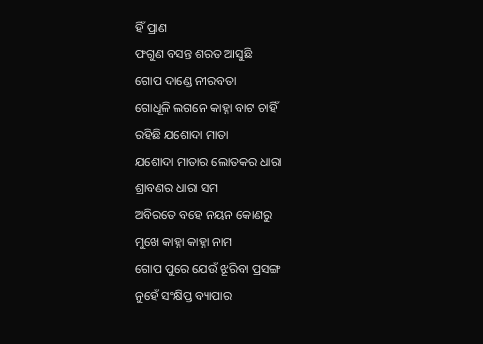ହିଁ ପ୍ରାଣ
ଫଗୁଣ ବସନ୍ତ ଶରତ ଆସୁଛି
ଗୋପ ଦାଣ୍ଡେ ନୀରବତା
ଗୋଧୂଳି ଲଗନେ କାହ୍ନା ବାଟ ଚାହିଁ
ରହିଛି ଯଶୋଦା ମାତା
ଯଶୋଦା ମାତାର ଲୋତକର ଧାରା
ଶ୍ରାବଣର ଧାରା ସମ
ଅବିରତେ ବହେ ନୟନ କୋଣରୁ
ମୁଖେ କାହ୍ନା କାହ୍ନା ନାମ
ଗୋପ ପୁରେ ଯେଉଁ ଝୂରିବା ପ୍ରସଙ୍ଗ
ନୁହେଁ ସଂକ୍ଷିପ୍ତ ବ୍ୟାପାର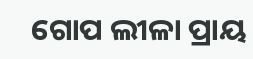ଗୋପ ଲୀଳା ପ୍ରାୟ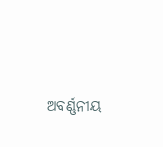ଅବର୍ଣ୍ଣନୀୟ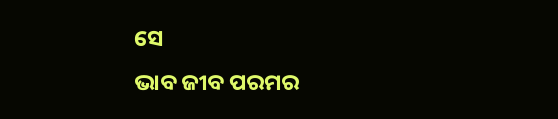ସେ
ଭାବ ଜୀବ ପରମର